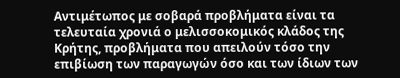Αντιμέτωπος με σοβαρά προβλήματα είναι τα τελευταία χρονιά ο μελισσοκομικός κλάδος της Κρήτης, προβλήματα που απειλούν τόσο την επιβίωση των παραγωγών όσο και των ίδιων των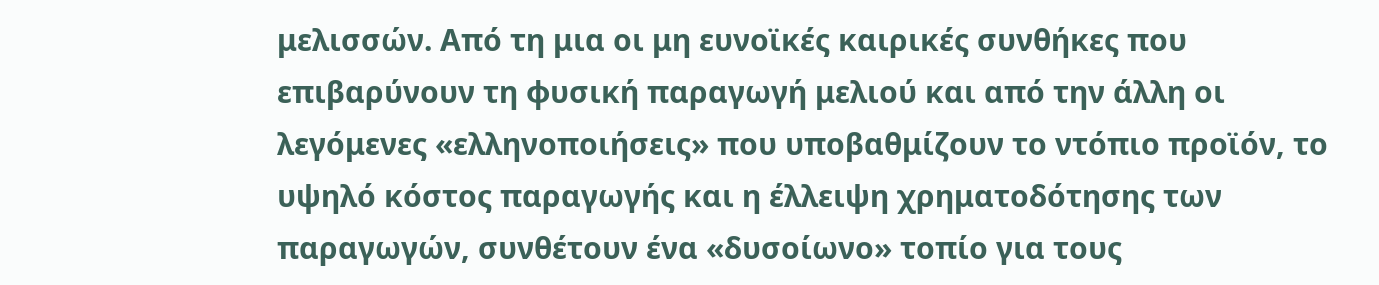μελισσών. Από τη μια οι μη ευνοϊκές καιρικές συνθήκες που επιβαρύνουν τη φυσική παραγωγή μελιού και από την άλλη οι λεγόμενες «ελληνοποιήσεις» που υποβαθμίζουν το ντόπιο προϊόν, το υψηλό κόστος παραγωγής και η έλλειψη χρηματοδότησης των παραγωγών, συνθέτουν ένα «δυσοίωνο» τοπίο για τους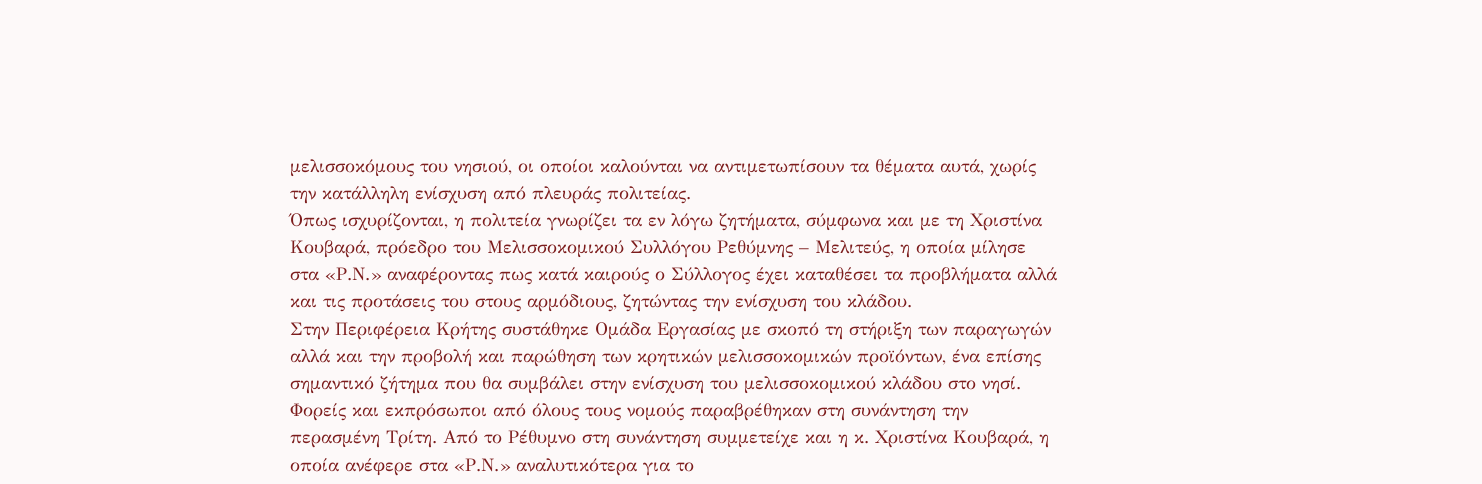μελισσοκόμους του νησιού, οι οποίοι καλούνται να αντιμετωπίσουν τα θέματα αυτά, χωρίς την κατάλληλη ενίσχυση από πλευράς πολιτείας.
Όπως ισχυρίζονται, η πολιτεία γνωρίζει τα εν λόγω ζητήματα, σύμφωνα και με τη Χριστίνα Κουβαρά, πρόεδρο του Μελισσοκομικού Συλλόγου Ρεθύμνης – Μελιτεύς, η οποία μίλησε στα «Ρ.Ν.» αναφέροντας πως κατά καιρούς ο Σύλλογος έχει καταθέσει τα προβλήματα αλλά και τις προτάσεις του στους αρμόδιους, ζητώντας την ενίσχυση του κλάδου.
Στην Περιφέρεια Κρήτης συστάθηκε Ομάδα Εργασίας με σκοπό τη στήριξη των παραγωγών αλλά και την προβολή και παρώθηση των κρητικών μελισσοκομικών προϊόντων, ένα επίσης σημαντικό ζήτημα που θα συμβάλει στην ενίσχυση του μελισσοκομικού κλάδου στο νησί. Φορείς και εκπρόσωποι από όλους τους νομούς παραβρέθηκαν στη συνάντηση την περασμένη Τρίτη. Από το Ρέθυμνο στη συνάντηση συμμετείχε και η κ. Χριστίνα Κουβαρά, η οποία ανέφερε στα «Ρ.Ν.» αναλυτικότερα για το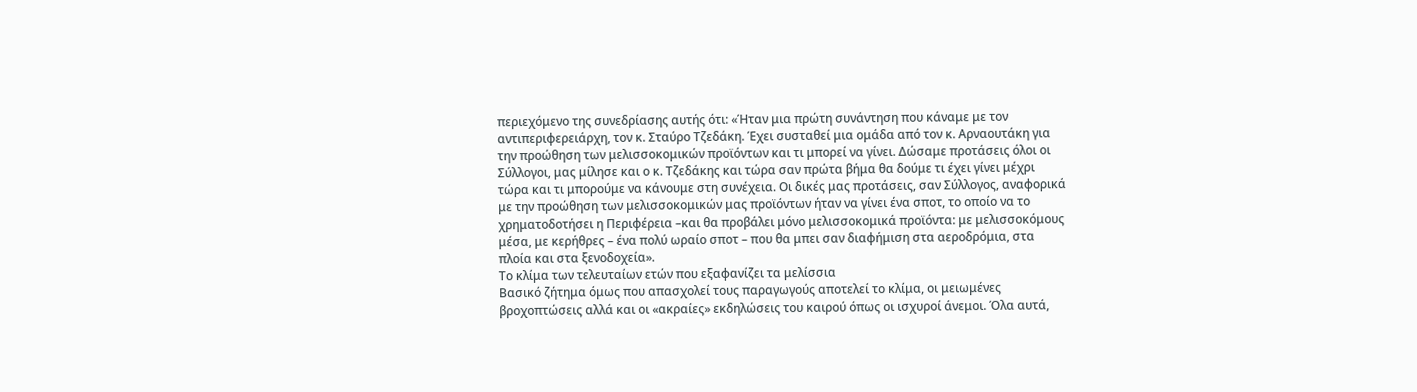περιεχόμενο της συνεδρίασης αυτής ότι: «Ήταν μια πρώτη συνάντηση που κάναμε με τον αντιπεριφερειάρχη, τον κ. Σταύρο Τζεδάκη. Έχει συσταθεί μια ομάδα από τον κ. Αρναουτάκη για την προώθηση των μελισσοκομικών προϊόντων και τι μπορεί να γίνει. Δώσαμε προτάσεις όλοι οι Σύλλογοι, μας μίλησε και ο κ. Τζεδάκης και τώρα σαν πρώτα βήμα θα δούμε τι έχει γίνει μέχρι τώρα και τι μπορούμε να κάνουμε στη συνέχεια. Οι δικές μας προτάσεις, σαν Σύλλογος, αναφορικά με την προώθηση των μελισσοκομικών μας προϊόντων ήταν να γίνει ένα σποτ, το οποίο να το χρηματοδοτήσει η Περιφέρεια –και θα προβάλει μόνο μελισσοκομικά προϊόντα: με μελισσοκόμους μέσα, με κερήθρες – ένα πολύ ωραίο σποτ – που θα μπει σαν διαφήμιση στα αεροδρόμια, στα πλοία και στα ξενοδοχεία».
Το κλίμα των τελευταίων ετών που εξαφανίζει τα μελίσσια
Βασικό ζήτημα όμως που απασχολεί τους παραγωγούς αποτελεί το κλίμα, οι μειωμένες βροχοπτώσεις αλλά και οι «ακραίες» εκδηλώσεις του καιρού όπως οι ισχυροί άνεμοι. Όλα αυτά,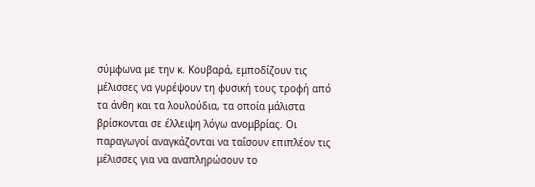σύμφωνα με την κ. Κουβαρά, εμποδίζουν τις μέλισσες να γυρέψουν τη φυσική τους τροφή από τα άνθη και τα λουλούδια, τα οποία μάλιστα βρίσκονται σε έλλειψη λόγω ανομβρίας. Οι παραγωγοί αναγκάζονται να ταΐσουν επιπλέον τις μέλισσες για να αναπληρώσουν το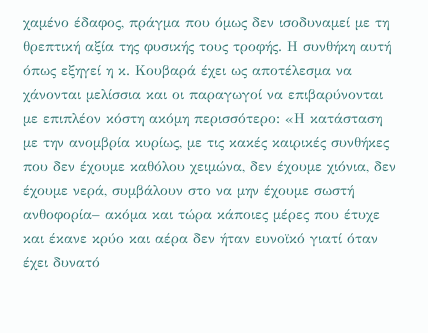χαμένο έδαφος, πράγμα που όμως δεν ισοδυναμεί με τη θρεπτική αξία της φυσικής τους τροφής. Η συνθήκη αυτή όπως εξηγεί η κ. Κουβαρά έχει ως αποτέλεσμα να χάνονται μελίσσια και οι παραγωγοί να επιβαρύνονται με επιπλέον κόστη ακόμη περισσότερο: «Η κατάσταση με την ανομβρία κυρίως, με τις κακές καιρικές συνθήκες που δεν έχουμε καθόλου χειμώνα, δεν έχουμε χιόνια, δεν έχουμε νερά, συμβάλουν στο να μην έχουμε σωστή ανθοφορία– ακόμα και τώρα κάποιες μέρες που έτυχε και έκανε κρύο και αέρα δεν ήταν ευνοϊκό γιατί όταν έχει δυνατό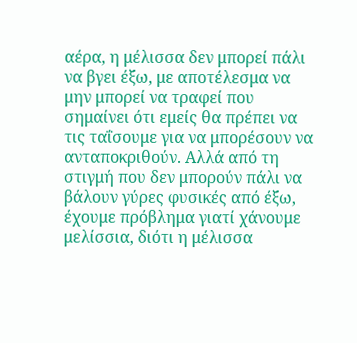αέρα, η μέλισσα δεν μπορεί πάλι να βγει έξω, με αποτέλεσμα να μην μπορεί να τραφεί που σημαίνει ότι εμείς θα πρέπει να τις ταΐσουμε για να μπορέσουν να ανταποκριθούν. Αλλά από τη στιγμή που δεν μπορούν πάλι να βάλουν γύρες φυσικές από έξω, έχουμε πρόβλημα γιατί χάνουμε μελίσσια, διότι η μέλισσα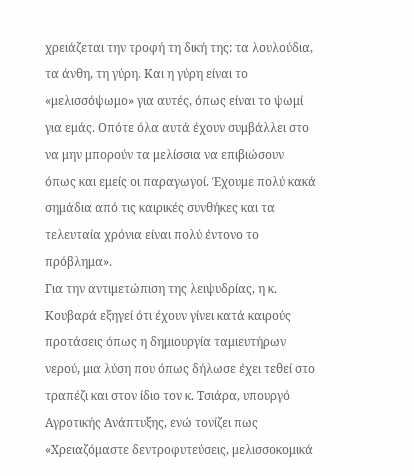χρειάζεται την τροφή τη δική της: τα λουλούδια, τα άνθη, τη γύρη. Και η γύρη είναι το «μελισσόψωμο» για αυτές, όπως είναι το ψωμί για εμάς. Οπότε όλα αυτά έχουν συμβάλλει στο να μην μπορούν τα μελίσσια να επιβιώσουν όπως και εμείς οι παραγωγοί. Έχουμε πολύ κακά σημάδια από τις καιρικές συνθήκες και τα τελευταία χρόνια είναι πολύ έντονο το πρόβλημα».
Για την αντιμετώπιση της λειψυδρίας, η κ. Κουβαρά εξηγεί ότι έχουν γίνει κατά καιρούς προτάσεις όπως η δημιουργία ταμιευτήρων νερού, μια λύση που όπως δήλωσε έχει τεθεί στο τραπέζι και στον ίδιο τον κ. Τσιάρα, υπουργό Αγροτικής Ανάπτυξης, ενώ τονίζει πως «Χρειαζόμαστε δεντροφυτεύσεις, μελισσοκομικά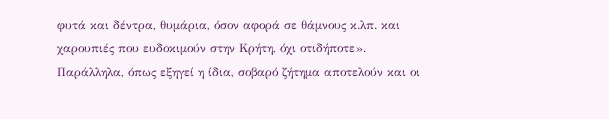φυτά και δέντρα, θυμάρια, όσον αφορά σε θάμνους κ.λπ. και χαρουπιές που ευδοκιμούν στην Κρήτη, όχι οτιδήποτε».
Παράλληλα, όπως εξηγεί η ίδια, σοβαρό ζήτημα αποτελούν και οι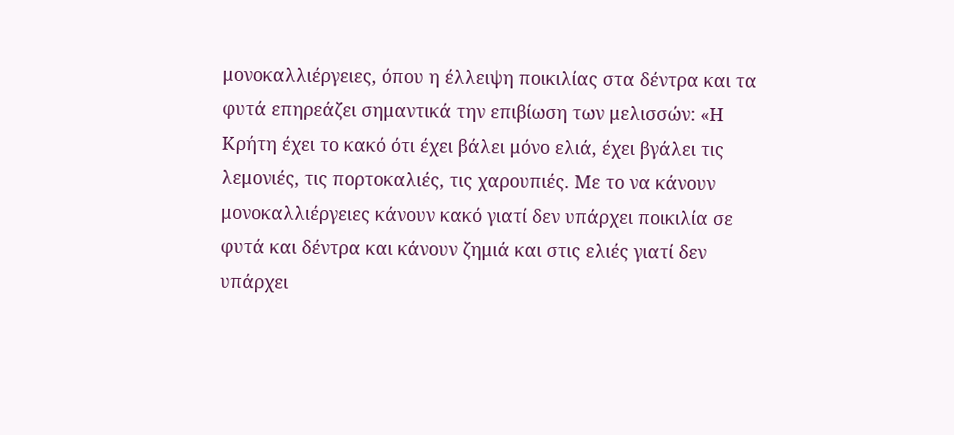μονοκαλλιέργειες, όπου η έλλειψη ποικιλίας στα δέντρα και τα φυτά επηρεάζει σημαντικά την επιβίωση των μελισσών: «Η Κρήτη έχει το κακό ότι έχει βάλει μόνο ελιά, έχει βγάλει τις λεμονιές, τις πορτοκαλιές, τις χαρουπιές. Με το να κάνουν μονοκαλλιέργειες κάνουν κακό γιατί δεν υπάρχει ποικιλία σε φυτά και δέντρα και κάνουν ζημιά και στις ελιές γιατί δεν υπάρχει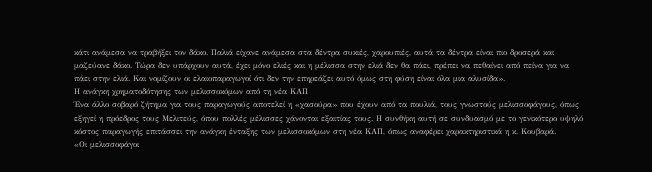κάτι ανάμεσα να τραβήξει τον δάκο. Παλιά είχανε ανάμεσα στα δέντρα συκιές, χαρουπιές, αυτά τα δέντρα είναι πιο δροσερά και μαζεύανε δάκο. Τώρα δεν υπάρχουν αυτά, έχει μόνο ελιές και η μέλισσα στην ελιά δεν θα πάει, πρέπει να πεθαίνει από πείνα για να πάει στην ελιά. Και νομίζουν οι ελαιοπαραγωγοί ότι δεν την επηρεάζει αυτό όμως στη φύση είναι όλα μια αλυσίδα».
Η ανάγκη χρηματοδότησης των μελισσοκόμων από τη νέα ΚΑΠ
Ένα άλλο σοβαρό ζήτημα για τους παραγωγούς αποτελεί η «χασούρα» που έχουν από τα πουλιά, τους γνωστούς μελισσοφάγους, όπως εξηγεί η πρόεδρος τους Μελιτεύς, όπου πολλές μέλισσες χάνονται εξαιτίας τους. Η συνθήκη αυτή σε συνδυασμό με το γενικότερο υψηλό κόστος παραγωγής επιτάσσει την ανάγκη ένταξης των μελισσοκόμων στη νέα ΚΑΠ, όπως αναφέρει χαρακτηριστικά η κ. Κουβαρά.
«Οι μελισσοφάγοι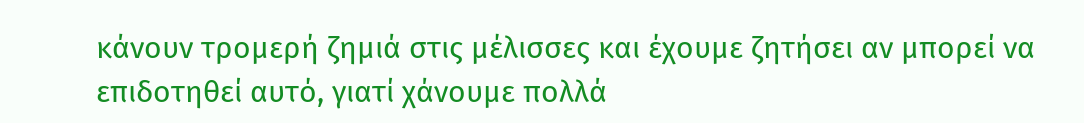κάνουν τρομερή ζημιά στις μέλισσες και έχουμε ζητήσει αν μπορεί να επιδοτηθεί αυτό, γιατί χάνουμε πολλά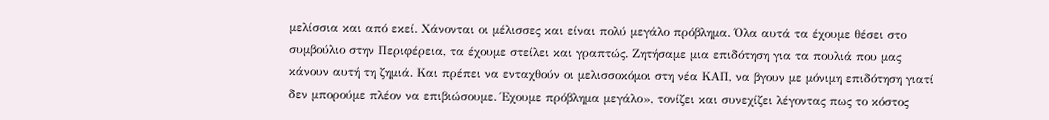μελίσσια και από εκεί. Χάνονται οι μέλισσες και είναι πολύ μεγάλο πρόβλημα. Όλα αυτά τα έχουμε θέσει στο συμβούλιο στην Περιφέρεια, τα έχουμε στείλει και γραπτώς. Ζητήσαμε μια επιδότηση για τα πουλιά που μας κάνουν αυτή τη ζημιά. Και πρέπει να ενταχθούν οι μελισσοκόμοι στη νέα ΚΑΠ, να βγουν με μόνιμη επιδότηση γιατί δεν μπορούμε πλέον να επιβιώσουμε. Έχουμε πρόβλημα μεγάλο», τονίζει και συνεχίζει λέγοντας πως το κόστος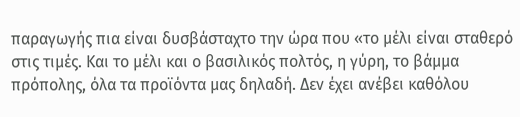παραγωγής πια είναι δυσβάσταχτο την ώρα που «το μέλι είναι σταθερό στις τιμές. Και το μέλι και ο βασιλικός πολτός, η γύρη, το βάμμα πρόπολης, όλα τα προϊόντα μας δηλαδή. Δεν έχει ανέβει καθόλου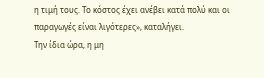η τιμή τους. Το κόστος έχει ανέβει κατά πολύ και οι παραγωγές είναι λιγότερες», καταλήγει.
Την ίδια ώρα, η μη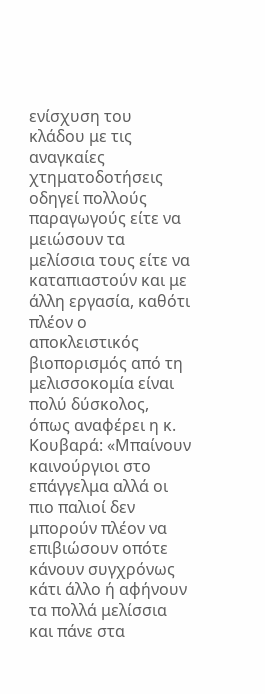ενίσχυση του κλάδου με τις αναγκαίες χτηματοδοτήσεις οδηγεί πολλούς παραγωγούς είτε να μειώσουν τα μελίσσια τους είτε να καταπιαστούν και με άλλη εργασία, καθότι πλέον ο αποκλειστικός βιοπορισμός από τη μελισσοκομία είναι πολύ δύσκολος, όπως αναφέρει η κ. Κουβαρά: «Μπαίνουν καινούργιοι στο επάγγελμα αλλά οι πιο παλιοί δεν μπορούν πλέον να επιβιώσουν οπότε κάνουν συγχρόνως κάτι άλλο ή αφήνουν τα πολλά μελίσσια και πάνε στα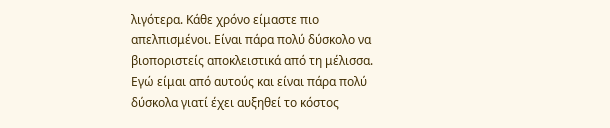λιγότερα. Κάθε χρόνο είμαστε πιο απελπισμένοι. Είναι πάρα πολύ δύσκολο να βιοποριστείς αποκλειστικά από τη μέλισσα. Εγώ είμαι από αυτούς και είναι πάρα πολύ δύσκολα γιατί έχει αυξηθεί το κόστος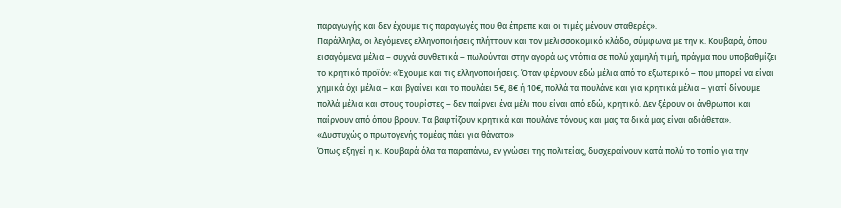παραγωγής και δεν έχουμε τις παραγωγές που θα έπρεπε και οι τιμές μένουν σταθερές».
Παράλληλα, οι λεγόμενες ελληνοποιήσεις πλήττουν και τον μελισσοκομικό κλάδο, σύμφωνα με την κ. Κουβαρά, όπου εισαγόμενα μέλια – συχνά συνθετικά – πωλούνται στην αγορά ως ντόπια σε πολύ χαμηλή τιμή, πράγμα που υποβαθμίζει το κρητικό προϊόν: «Έχουμε και τις ελληνοποιήσεις. Όταν φέρνουν εδώ μέλια από το εξωτερικό – που μπορεί να είναι χημικά όχι μέλια – και βγαίνει και το πουλάει 5€, 8€ ή 10€, πολλά τα πουλάνε και για κρητικά μέλια – γιατί δίνουμε πολλά μέλια και στους τουρίστες – δεν παίρνει ένα μέλι που είναι από εδώ, κρητικό. Δεν ξέρουν οι άνθρωποι και παίρνουν από όπου βρουν. Τα βαφτίζουν κρητικά και πουλάνε τόνους και μας τα δικά μας είναι αδιάθετα».
«Δυστυχώς ο πρωτογενής τομέας πάει για θάνατο»
Όπως εξηγεί η κ. Κουβαρά όλα τα παραπάνω, εν γνώσει της πολιτείας, δυσχεραίνουν κατά πολύ το τοπίο για την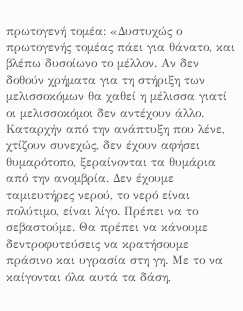πρωτογενή τομέα: «Δυστυχώς ο πρωτογενής τομέας πάει για θάνατο, και βλέπω δυσοίωνο το μέλλον. Αν δεν δοθούν χρήματα για τη στήριξη των μελισσοκόμων θα χαθεί η μέλισσα γιατί οι μελισσοκόμοι δεν αντέχουν άλλο. Καταρχήν από την ανάπτυξη που λένε, χτίζουν συνεχώς, δεν έχουν αφήσει θυμαρότοπο, ξεραίνονται τα θυμάρια από την ανομβρία. Δεν έχουμε ταμιευτήρες νερού, το νερό είναι πολύτιμο, είναι λίγο. Πρέπει να το σεβαστούμε. Θα πρέπει να κάνουμε δεντροφυτεύσεις να κρατήσουμε πράσινο και υγρασία στη γη. Με το να καίγονται όλα αυτά τα δάση,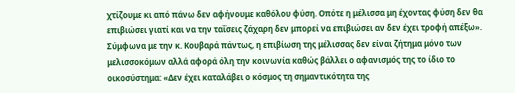χτίζουμε κι από πάνω δεν αφήνουμε καθόλου φύση. Οπότε η μέλισσα μη έχοντας φύση δεν θα επιβιώσει γιατί και να την ταΐσεις ζάχαρη δεν μπορεί να επιβιώσει αν δεν έχει τροφή απέξω».
Σύμφωνα με την κ. Κουβαρά πάντως, η επιβίωση της μέλισσας δεν είναι ζήτημα μόνο των μελισσοκόμων αλλά αφορά όλη την κοινωνία καθώς βάλλει ο αφανισμός της το ίδιο το οικοσύστημα: «Δεν έχει καταλάβει ο κόσμος τη σημαντικότητα της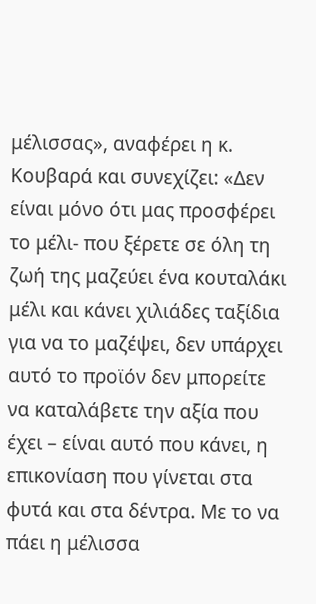μέλισσας», αναφέρει η κ. Κουβαρά και συνεχίζει: «Δεν είναι μόνο ότι μας προσφέρει το μέλι- που ξέρετε σε όλη τη ζωή της μαζεύει ένα κουταλάκι μέλι και κάνει χιλιάδες ταξίδια για να το μαζέψει, δεν υπάρχει αυτό το προϊόν δεν μπορείτε να καταλάβετε την αξία που έχει – είναι αυτό που κάνει, η επικονίαση που γίνεται στα φυτά και στα δέντρα. Με το να πάει η μέλισσα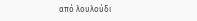από λουλούδι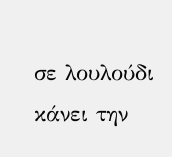σε λουλούδι κάνει την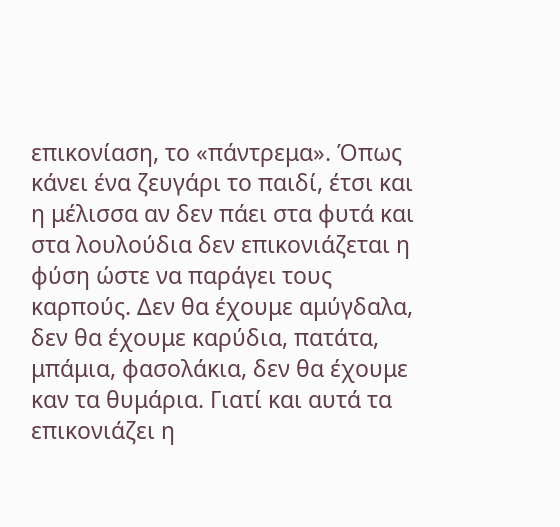επικονίαση, το «πάντρεμα». Όπως κάνει ένα ζευγάρι το παιδί, έτσι και η μέλισσα αν δεν πάει στα φυτά και στα λουλούδια δεν επικονιάζεται η φύση ώστε να παράγει τους καρπούς. Δεν θα έχουμε αμύγδαλα, δεν θα έχουμε καρύδια, πατάτα, μπάμια, φασολάκια, δεν θα έχουμε καν τα θυμάρια. Γιατί και αυτά τα επικονιάζει η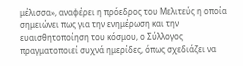μέλισσα», αναφέρει η πρόεδρος του Μελιτεύς η οποία σημειώνει πως για την ενημέρωση και την ευαισθητοποίηση του κόσμου, ο Σύλλογος πραγματοποιεί συχνά ημερίδες, όπως σχεδιάζει να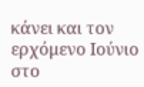κάνει και τον ερχόμενο Ιούνιο στο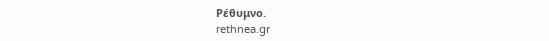Ρέθυμνο.
rethnea.gr